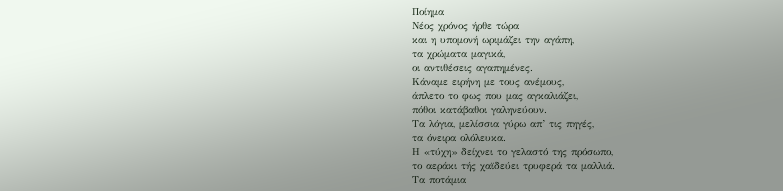Ποίημα
Νέος χρόνος ήρθε τώρα
και η υπομονή ωριμάζει την αγάπη,
τα χρώματα μαγικά,
οι αντιθέσεις αγαπημένες.
Κάναμε ειρήνη με τους ανέμους,
άπλετο το φως που μας αγκαλιάζει,
πόθοι κατάβαθοι γαληνεύουν.
Τα λόγια, μελίσσια γύρω απ’ τις πηγές,
τα όνειρα ολόλευκα.
Η «τύχη» δείχνει το γελαστό της πρόσωπο,
το αεράκι τής χαϊδεύει τρυφερά τα μαλλιά.
Τα ποτάμια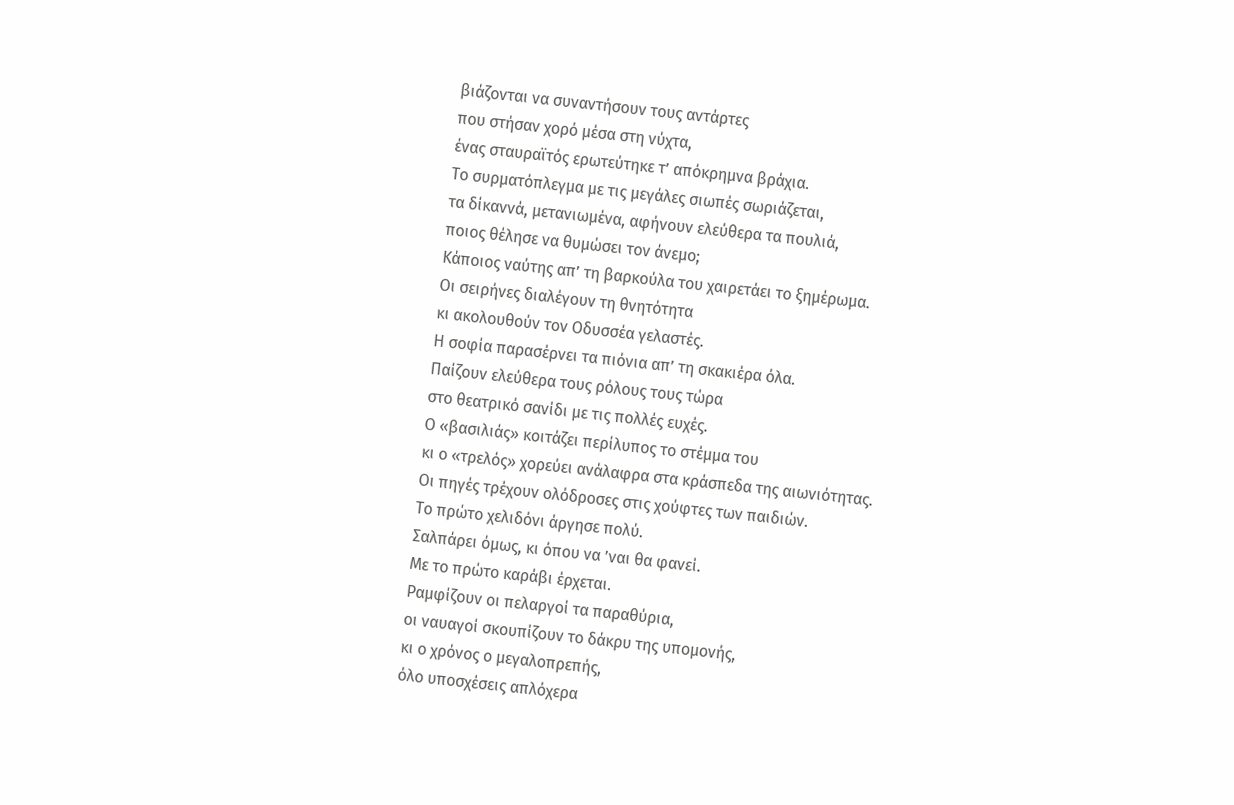βιάζονται να συναντήσουν τους αντάρτες
που στήσαν χορό μέσα στη νύχτα,
ένας σταυραϊτός ερωτεύτηκε τ’ απόκρημνα βράχια.
Το συρματόπλεγμα με τις μεγάλες σιωπές σωριάζεται,
τα δίκαννά, μετανιωμένα, αφήνουν ελεύθερα τα πουλιά,
ποιος θέλησε να θυμώσει τον άνεμο;
Κάποιος ναύτης απ’ τη βαρκούλα του χαιρετάει το ξημέρωμα.
Οι σειρήνες διαλέγουν τη θνητότητα
κι ακολουθούν τον Οδυσσέα γελαστές.
Η σοφία παρασέρνει τα πιόνια απ’ τη σκακιέρα όλα.
Παίζουν ελεύθερα τους ρόλους τους τώρα
στο θεατρικό σανίδι με τις πολλές ευχές.
Ο «βασιλιάς» κοιτάζει περίλυπος το στέμμα του
κι ο «τρελός» χορεύει ανάλαφρα στα κράσπεδα της αιωνιότητας.
Οι πηγές τρέχουν ολόδροσες στις χούφτες των παιδιών.
Το πρώτο χελιδόνι άργησε πολύ.
Σαλπάρει όμως, κι όπου να ’ναι θα φανεί.
Με το πρώτο καράβι έρχεται.
Ραμφίζουν οι πελαργοί τα παραθύρια,
οι ναυαγοί σκουπίζουν το δάκρυ της υπομονής,
κι ο χρόνος ο μεγαλοπρεπής,
όλο υποσχέσεις απλόχερα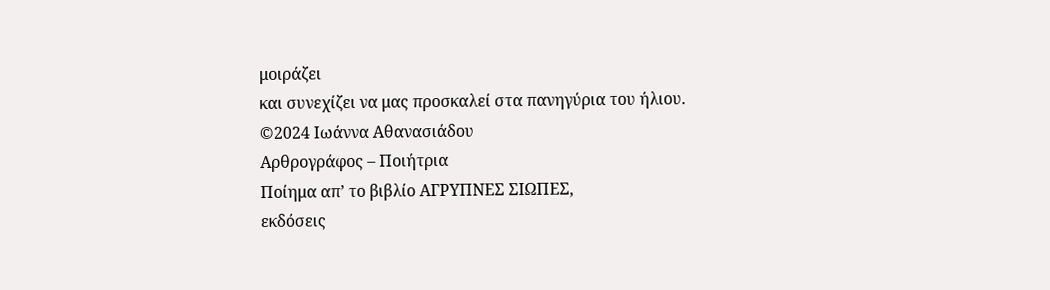μοιράζει
και συνεχίζει να μας προσκαλεί στα πανηγύρια του ήλιου.
©2024 Ιωάννα Αθανασιάδου
Αρθρογράφος – Ποιήτρια
Ποίημα απ’ το βιβλίο ΑΓΡΥΠΝΕΣ ΣΙΩΠΕΣ,
εκδόσεις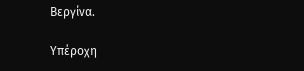Βεργίνα.

Υπέροχη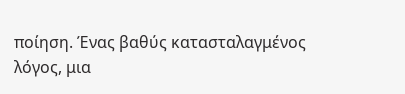ποίηση. Ένας βαθύς κατασταλαγμένος λόγος, μια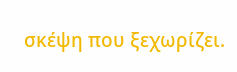σκέψη που ξεχωρίζει.